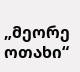„მეორე ოთახი“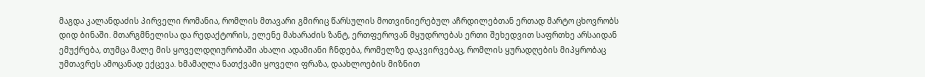მაგდა კალანდაძის პირველი რომანია, რომლის მთავარი გმირიც წარსულის მოთვინიერებულ აჩრდილებთან ერთად მარტო ცხოვრობს დიდ ბინაში. მთარგმნელისა და რედაქტორის, ელენე მახარაძის ზანტ, ერთფეროვან მყუდროებას ერთი შეხედვით საფრთხე არსაიდან ემუქრება, თუმცა მალე მის ყოველდღიურობაში ახალი ადამიანი ჩნდება, რომელზე დაკვირვებაც, რომლის ყურადღების მიპყრობაც უმთავრეს ამოცანად ექცევა. ხმამაღლა ნათქვამი ყოველი ფრაზა, დაახლოების მიზნით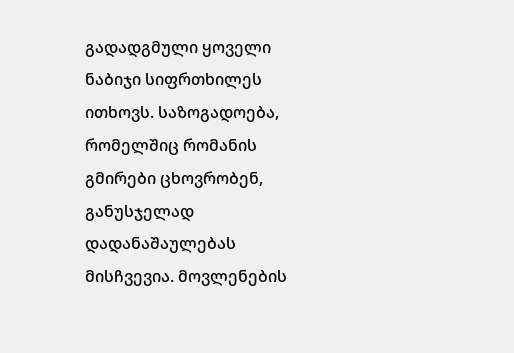გადადგმული ყოველი ნაბიჯი სიფრთხილეს ითხოვს. საზოგადოება, რომელშიც რომანის გმირები ცხოვრობენ, განუსჯელად დადანაშაულებას მისჩვევია. მოვლენების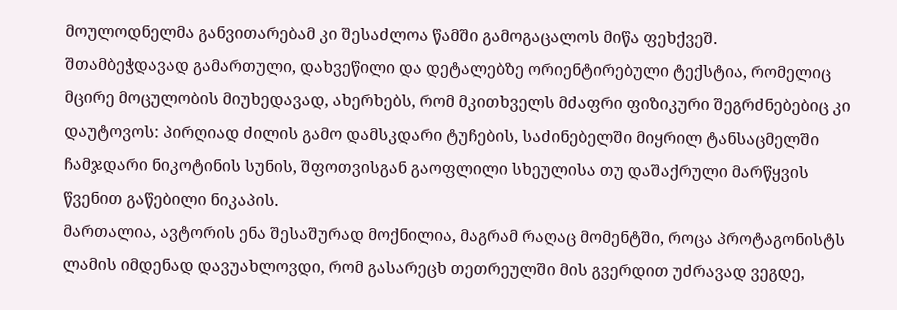მოულოდნელმა განვითარებამ კი შესაძლოა წამში გამოგაცალოს მიწა ფეხქვეშ.
შთამბეჭდავად გამართული, დახვეწილი და დეტალებზე ორიენტირებული ტექსტია, რომელიც მცირე მოცულობის მიუხედავად, ახერხებს, რომ მკითხველს მძაფრი ფიზიკური შეგრძნებებიც კი დაუტოვოს: პირღიად ძილის გამო დამსკდარი ტუჩების, საძინებელში მიყრილ ტანსაცმელში ჩამჯდარი ნიკოტინის სუნის, შფოთვისგან გაოფლილი სხეულისა თუ დაშაქრული მარწყვის წვენით გაწებილი ნიკაპის.
მართალია, ავტორის ენა შესაშურად მოქნილია, მაგრამ რაღაც მომენტში, როცა პროტაგონისტს ლამის იმდენად დავუახლოვდი, რომ გასარეცხ თეთრეულში მის გვერდით უძრავად ვეგდე,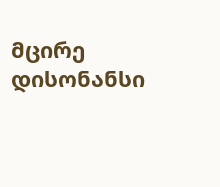მცირე დისონანსი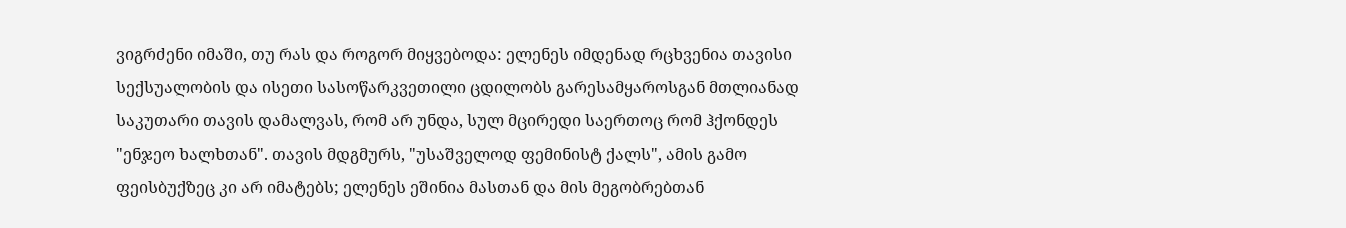ვიგრძენი იმაში, თუ რას და როგორ მიყვებოდა: ელენეს იმდენად რცხვენია თავისი სექსუალობის და ისეთი სასოწარკვეთილი ცდილობს გარესამყაროსგან მთლიანად საკუთარი თავის დამალვას, რომ არ უნდა, სულ მცირედი საერთოც რომ ჰქონდეს "ენჯეო ხალხთან". თავის მდგმურს, "უსაშველოდ ფემინისტ ქალს", ამის გამო ფეისბუქზეც კი არ იმატებს; ელენეს ეშინია მასთან და მის მეგობრებთან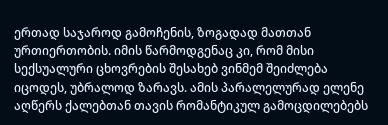ერთად საჯაროდ გამოჩენის, ზოგადად მათთან ურთიერთობის. იმის წარმოდგენაც კი, რომ მისი სექსუალური ცხოვრების შესახებ ვინმემ შეიძლება იცოდეს, უბრალოდ ზარავს. ამის პარალელურად ელენე აღწერს ქალებთან თავის რომანტიკულ გამოცდილებებს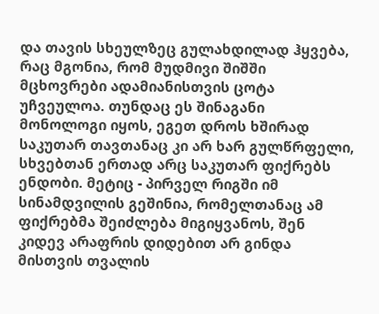და თავის სხეულზეც გულახდილად ჰყვება, რაც მგონია, რომ მუდმივი შიშში მცხოვრები ადამიანისთვის ცოტა უჩვეულოა. თუნდაც ეს შინაგანი მონოლოგი იყოს, ეგეთ დროს ხშირად საკუთარ თავთანაც კი არ ხარ გულწრფელი, სხვებთან ერთად არც საკუთარ ფიქრებს ენდობი. მეტიც - პირველ რიგში იმ სინამდვილის გეშინია, რომელთანაც ამ ფიქრებმა შეიძლება მიგიყვანოს, შენ კიდევ არაფრის დიდებით არ გინდა მისთვის თვალის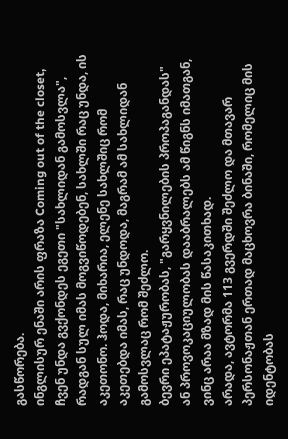გასწორება.
ინგლისურ ენაში არის ფრაზა Coming out of the closet, ჩვენ უნდა გვქონდეს ეგეთი "სახლიდან გამოსვლა", რადგან სულ იმას მოგვიწოდებენ, სახლში რაც უნდა, ის აკეთონო. ჰოდა, მიხარია, ელენე სახლშიც რომ აკეთებდა იმას, რაც უნდოდა, მაგრამ ამ სახლიდან გამოსვლაც რომ შეძლო.
ბევრი ეპატაჟურობას, "გარყვნილების პროპაგანდას" ან პროვოკაციულობას დააბრალებს ამ წიგნს იმათგან, ვინც არაა მზად მის წასაკითხად.
არადა, ავტორმა 113 გვერდში შეძლო და მთავარ პერსონაჟთან ერთად მაცხოვრა ბინაში, რომელიც მის იდენტობას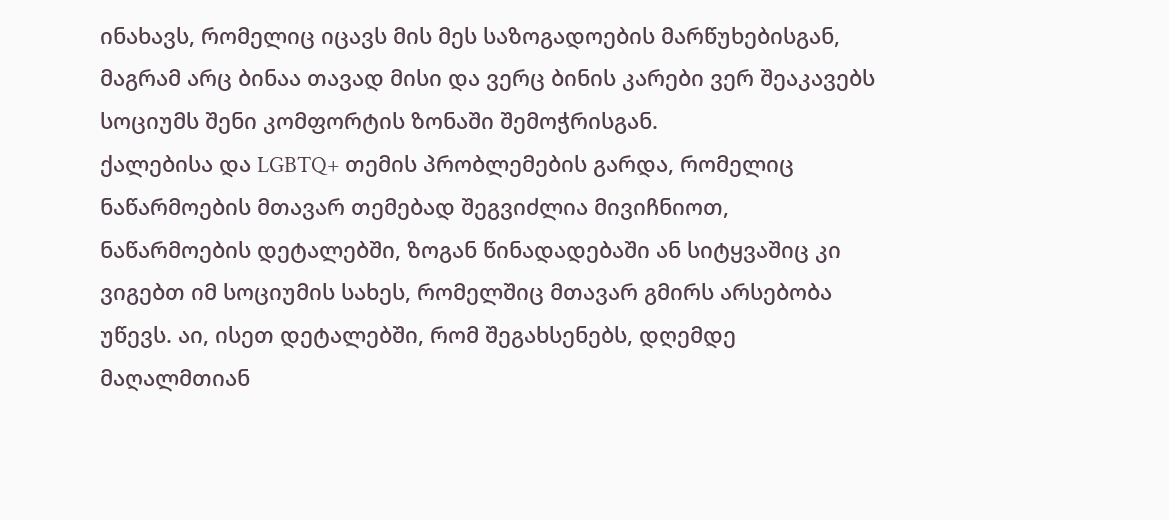ინახავს, რომელიც იცავს მის მეს საზოგადოების მარწუხებისგან, მაგრამ არც ბინაა თავად მისი და ვერც ბინის კარები ვერ შეაკავებს სოციუმს შენი კომფორტის ზონაში შემოჭრისგან.
ქალებისა და LGBTQ+ თემის პრობლემების გარდა, რომელიც ნაწარმოების მთავარ თემებად შეგვიძლია მივიჩნიოთ, ნაწარმოების დეტალებში, ზოგან წინადადებაში ან სიტყვაშიც კი ვიგებთ იმ სოციუმის სახეს, რომელშიც მთავარ გმირს არსებობა უწევს. აი, ისეთ დეტალებში, რომ შეგახსენებს, დღემდე მაღალმთიან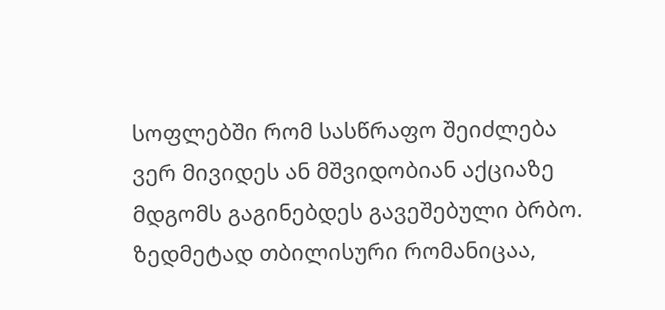სოფლებში რომ სასწრაფო შეიძლება ვერ მივიდეს ან მშვიდობიან აქციაზე მდგომს გაგინებდეს გავეშებული ბრბო.
ზედმეტად თბილისური რომანიცაა,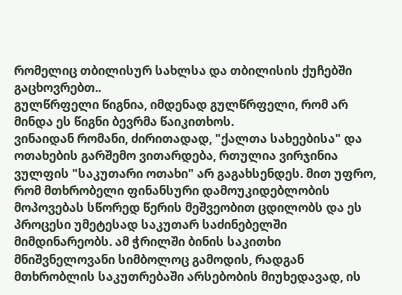რომელიც თბილისურ სახლსა და თბილისის ქუჩებში გაცხოვრებთ..
გულწრფელი წიგნია, იმდენად გულწრფელი, რომ არ მინდა ეს წიგნი ბევრმა წაიკითხოს.
ვინაიდან რომანი, ძირითადად, "ქალთა სახეებისა" და ოთახების გარშემო ვითარდება, რთულია ვირჯინია ვულფის "საკუთარი ოთახი" არ გაგახსენდეს. მით უფრო, რომ მთხრობელი ფინანსური დამოუკიდებლობის მოპოვებას სწორედ წერის მეშვეობით ცდილობს და ეს პროცესი უმეტესად საკუთარ საძინებელში მიმდინარეობს. ამ ჭრილში ბინის საკითხი მნიშვნელოვანი სიმბოლოც გამოდის, რადგან მთხრობლის საკუთრებაში არსებობის მიუხედავად, ის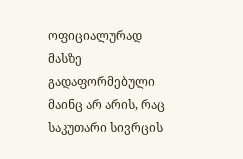ოფიციალურად მასზე გადაფორმებული მაინც არ არის, რაც საკუთარი სივრცის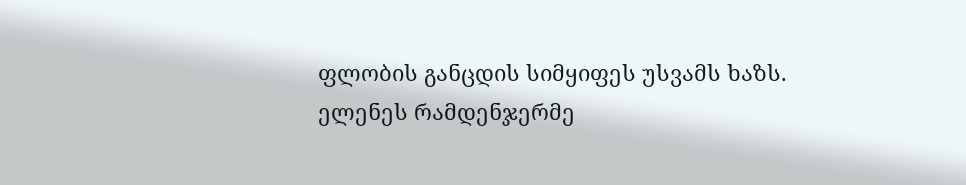ფლობის განცდის სიმყიფეს უსვამს ხაზს. ელენეს რამდენჯერმე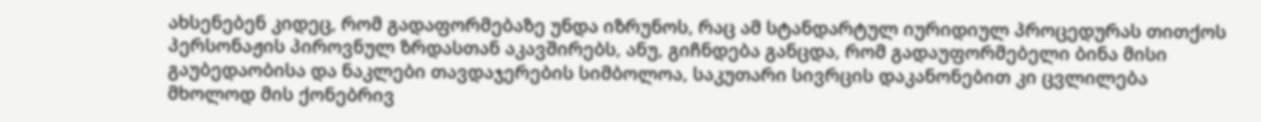ახსენებენ კიდეც, რომ გადაფორმებაზე უნდა იზრუნოს, რაც ამ სტანდარტულ იურიდიულ პროცედურას თითქოს პერსონაჟის პიროვნულ ზრდასთან აკავშირებს, ანუ, გიჩნდება განცდა, რომ გადაუფორმებელი ბინა მისი გაუბედაობისა და ნაკლები თავდაჯერების სიმბოლოა, საკუთარი სივრცის დაკანონებით კი ცვლილება მხოლოდ მის ქონებრივ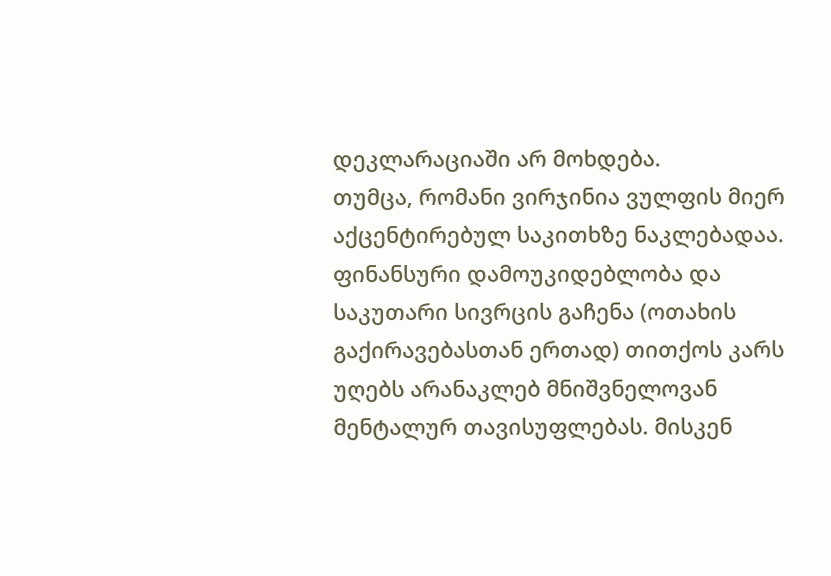დეკლარაციაში არ მოხდება.
თუმცა, რომანი ვირჯინია ვულფის მიერ აქცენტირებულ საკითხზე ნაკლებადაა. ფინანსური დამოუკიდებლობა და საკუთარი სივრცის გაჩენა (ოთახის გაქირავებასთან ერთად) თითქოს კარს უღებს არანაკლებ მნიშვნელოვან მენტალურ თავისუფლებას. მისკენ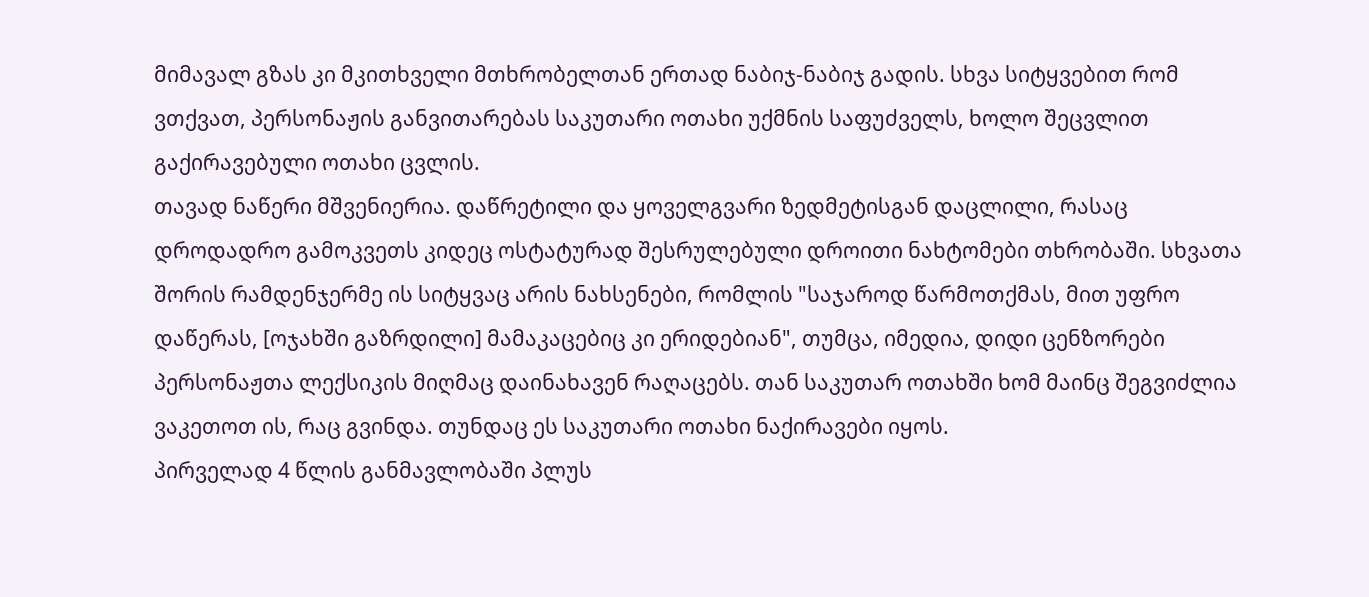მიმავალ გზას კი მკითხველი მთხრობელთან ერთად ნაბიჯ-ნაბიჯ გადის. სხვა სიტყვებით რომ ვთქვათ, პერსონაჟის განვითარებას საკუთარი ოთახი უქმნის საფუძველს, ხოლო შეცვლით გაქირავებული ოთახი ცვლის.
თავად ნაწერი მშვენიერია. დაწრეტილი და ყოველგვარი ზედმეტისგან დაცლილი, რასაც დროდადრო გამოკვეთს კიდეც ოსტატურად შესრულებული დროითი ნახტომები თხრობაში. სხვათა შორის რამდენჯერმე ის სიტყვაც არის ნახსენები, რომლის "საჯაროდ წარმოთქმას, მით უფრო დაწერას, [ოჯახში გაზრდილი] მამაკაცებიც კი ერიდებიან", თუმცა, იმედია, დიდი ცენზორები პერსონაჟთა ლექსიკის მიღმაც დაინახავენ რაღაცებს. თან საკუთარ ოთახში ხომ მაინც შეგვიძლია ვაკეთოთ ის, რაც გვინდა. თუნდაც ეს საკუთარი ოთახი ნაქირავები იყოს.
პირველად 4 წლის განმავლობაში პლუს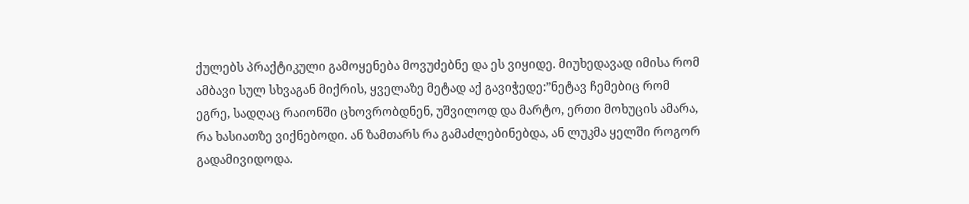ქულებს პრაქტიკული გამოყენება მოვუძებნე და ეს ვიყიდე. მიუხედავად იმისა რომ ამბავი სულ სხვაგან მიქრის, ყველაზე მეტად აქ გავიჭედე:”ნეტავ ჩემებიც რომ ეგრე, სადღაც რაიონში ცხოვრობდნენ, უშვილოდ და მარტო, ერთი მოხუცის ამარა, რა ხასიათზე ვიქნებოდი. ან ზამთარს რა გამაძლებინებდა, ან ლუკმა ყელში როგორ გადამივიდოდა.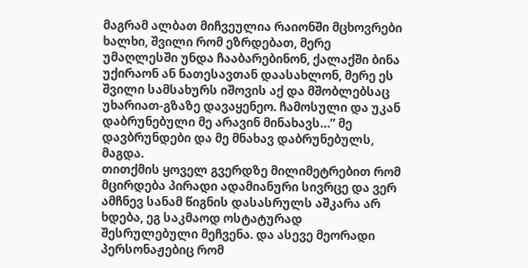მაგრამ ალბათ მიჩვეულია რაიონში მცხოვრები ხალხი, შვილი რომ ეზრდებათ, მერე უმაღლესში უნდა ჩააბარებინონ, ქალაქში ბინა უქირაონ ან ნათესავთან დაასახლონ, მერე ეს შვილი სამსახურს იშოვის აქ და მშობლებსაც უხარიათ-გზაზე დავაყენეო. ჩამოსული და უკან დაბრუნებული მე არავინ მინახავს…” მე დავბრუნდები და მე მნახავ დაბრუნებულს, მაგდა.
თითქმის ყოველ გვერდზე მილიმეტრებით რომ მცირდება პირადი ადამიანური სივრცე და ვერ ამჩნევ სანამ წიგნის დასასრულს აშკარა არ ხდება, ეგ საკმაოდ ოსტატურად შესრულებული მეჩვენა. და ასევე მეორადი პერსონაჟებიც რომ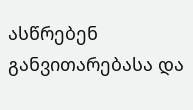ასწრებენ განვითარებასა და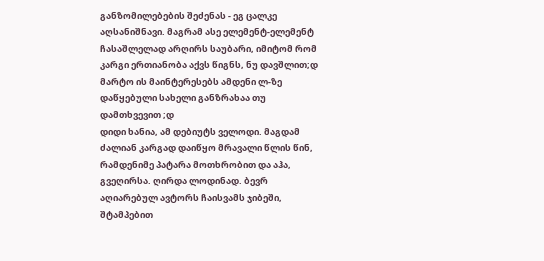განზომილებების შეძენას - ეგ ცალკე აღსანიშნავი. მაგრამ ასე ელემენტ-ელემენტ ჩასაშლელად არღირს საუბარი, იმიტომ რომ კარგი ერთიანობა აქვს წიგნს, ნუ დავშლით;დ
მარტო ის მაინტერესებს ამდენი ლ-ზე დაწყებული სახელი განზრახაა თუ დამთხვევით ;დ
დიდი ხანია, ამ დებიუტს ველოდი. მაგდამ ძალიან კარგად დაიწყო მრავალი წლის წინ, რამდენიმე პატარა მოთხრობით და აჰა, გვეღირსა. ღირდა ლოდინად. ბევრ აღიარებულ ავტორს ჩაისვამს ჯიბეში, შტამპებით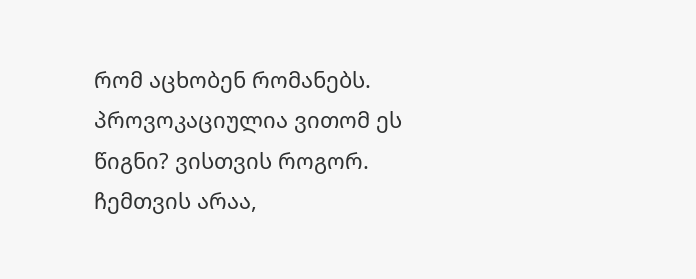რომ აცხობენ რომანებს. პროვოკაციულია ვითომ ეს წიგნი? ვისთვის როგორ. ჩემთვის არაა,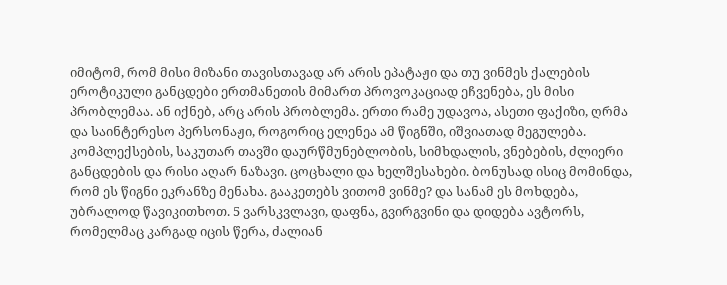იმიტომ, რომ მისი მიზანი თავისთავად არ არის ეპატაჟი და თუ ვინმეს ქალების ეროტიკული განცდები ერთმანეთის მიმართ პროვოკაციად ეჩვენება, ეს მისი პრობლემაა. ან იქნებ, არც არის პრობლემა. ერთი რამე უდავოა, ასეთი ფაქიზი, ღრმა და საინტერესო პერსონაჟი, როგორიც ელენეა ამ წიგნში, იშვიათად მეგულება. კომპლექსების, საკუთარ თავში დაურწმუნებლობის, სიმხდალის, ვნებების, ძლიერი განცდების და რისი აღარ ნაზავი. ცოცხალი და ხელშესახები. ბონუსად ისიც მომინდა, რომ ეს წიგნი ეკრანზე მენახა. გააკეთებს ვითომ ვინმე? და სანამ ეს მოხდება, უბრალოდ წავიკითხოთ. 5 ვარსკვლავი, დაფნა, გვირგვინი და დიდება ავტორს, რომელმაც კარგად იცის წერა, ძალიან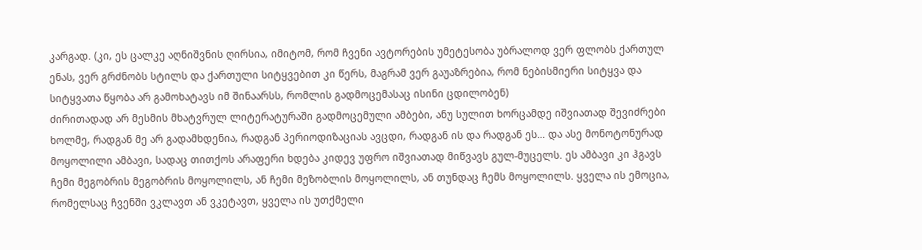კარგად. (კი, ეს ცალკე აღნიშვნის ღირსია, იმიტომ, რომ ჩვენი ავტორების უმეტესობა უბრალოდ ვერ ფლობს ქართულ ენას, ვერ გრძნობს სტილს და ქართული სიტყვებით კი წერს, მაგრამ ვერ გაუაზრებია, რომ ნებისმიერი სიტყვა და სიტყვათა წყობა არ გამოხატავს იმ შინაარსს, რომლის გადმოცემასაც ისინი ცდილობენ)
ძირითადად არ მესმის მხატვრულ ლიტერატურაში გადმოცემული ამბები, ანუ სულით ხორცამდე იშვიათად შევიძრები ხოლმე, რადგან მე არ გადამხდენია, რადგან პერიოდიზაციას ავცდი, რადგან ის და რადგან ეს… და ასე მონოტონურად მოყოლილი ამბავი, სადაც თითქოს არაფერი ხდება კიდევ უფრო იშვიათად მიწვავს გულ-მუცელს. ეს ამბავი კი ჰგავს ჩემი მეგობრის მეგობრის მოყოლილს, ან ჩემი მეზობლის მოყოლილს, ან თუნდაც ჩემს მოყოლილს. ყველა ის ემოცია, რომელსაც ჩვენში ვკლავთ ან ვკეტავთ, ყველა ის უთქმელი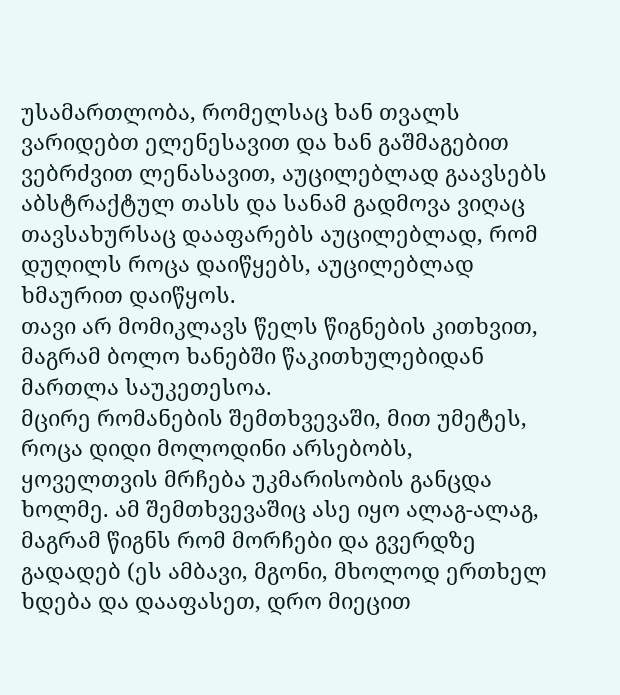უსამართლობა, რომელსაც ხან თვალს ვარიდებთ ელენესავით და ხან გაშმაგებით ვებრძვით ლენასავით, აუცილებლად გაავსებს აბსტრაქტულ თასს და სანამ გადმოვა ვიღაც თავსახურსაც დააფარებს აუცილებლად, რომ დუღილს როცა დაიწყებს, აუცილებლად ხმაურით დაიწყოს.
თავი არ მომიკლავს წელს წიგნების კითხვით, მაგრამ ბოლო ხანებში წაკითხულებიდან მართლა საუკეთესოა.
მცირე რომანების შემთხვევაში, მით უმეტეს, როცა დიდი მოლოდინი არსებობს, ყოველთვის მრჩება უკმარისობის განცდა ხოლმე. ამ შემთხვევაშიც ასე იყო ალაგ-ალაგ, მაგრამ წიგნს რომ მორჩები და გვერდზე გადადებ (ეს ამბავი, მგონი, მხოლოდ ერთხელ ხდება და დააფასეთ, დრო მიეცით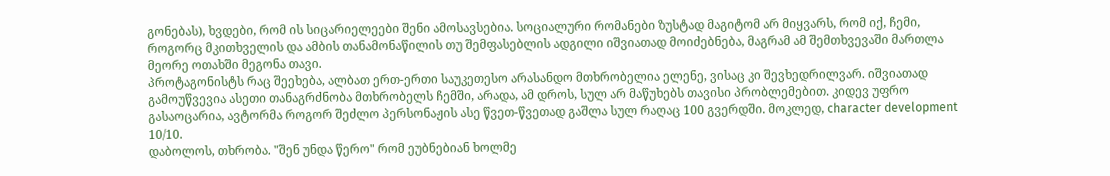გონებას), ხვდები, რომ ის სიცარიელეები შენი ამოსავსებია. სოციალური რომანები ზუსტად მაგიტომ არ მიყვარს, რომ იქ, ჩემი, როგორც მკითხველის და ამბის თანამონაწილის თუ შემფასებლის ადგილი იშვიათად მოიძებნება, მაგრამ ამ შემთხვევაში მართლა მეორე ოთახში მეგონა თავი.
პროტაგონისტს რაც შეეხება, ალბათ ერთ-ერთი საუკეთესო არასანდო მთხრობელია ელენე, ვისაც კი შევხედრილვარ. იშვიათად გამოუწვევია ასეთი თანაგრძნობა მთხრობელს ჩემში, არადა, ამ დროს, სულ არ მაწუხებს თავისი პრობლემებით. კიდევ უფრო გასაოცარია, ავტორმა როგორ შეძლო პერსონაჟის ასე წვეთ-წვეთად გაშლა სულ რაღაც 100 გვერდში. მოკლედ, character development 10/10.
დაბოლოს, თხრობა. "შენ უნდა წერო" რომ ეუბნებიან ხოლმე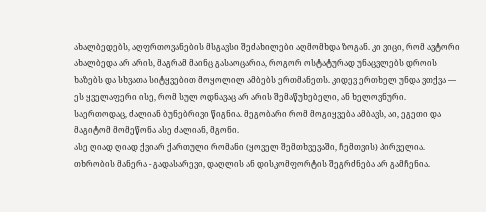ახალბედებს, აღფრთოვანების მსგავსი შეძახილები აღმომხდა ზოგან. კი ვიცი, რომ ავტორი ახალბედა არ არის, მაგრამ მაინც გასაოცარია, როგორ ოსტატურად უნაცვლებს დროის ხაზებს და სხვათა სიტყვებით მოყოლილ ამბებს ერთმანეთს. კიდევ ერთხელ უნდა ვთქვა — ეს ყველაფერი ისე, რომ სულ ოდნავაც არ არის შემაწუხებელი, ან ხელოვნური.
საერთოდაც, ძალიან ბუნებრივი წიგნია. მეგობარი რომ მოგიყვება ამბავს, აი, ეგეთი და მაგიტომ მომეწონა ასე ძალიან, მგონი.
ასე ღიად ღიად ქვიარ ქართული რომანი (ყოველ შემთხვევაში, ჩემთვის) პირველია. თხრობის მანერა - გადასარევი, დაღლის ან დისკომფორტის შეგრძნება არ გამჩენია.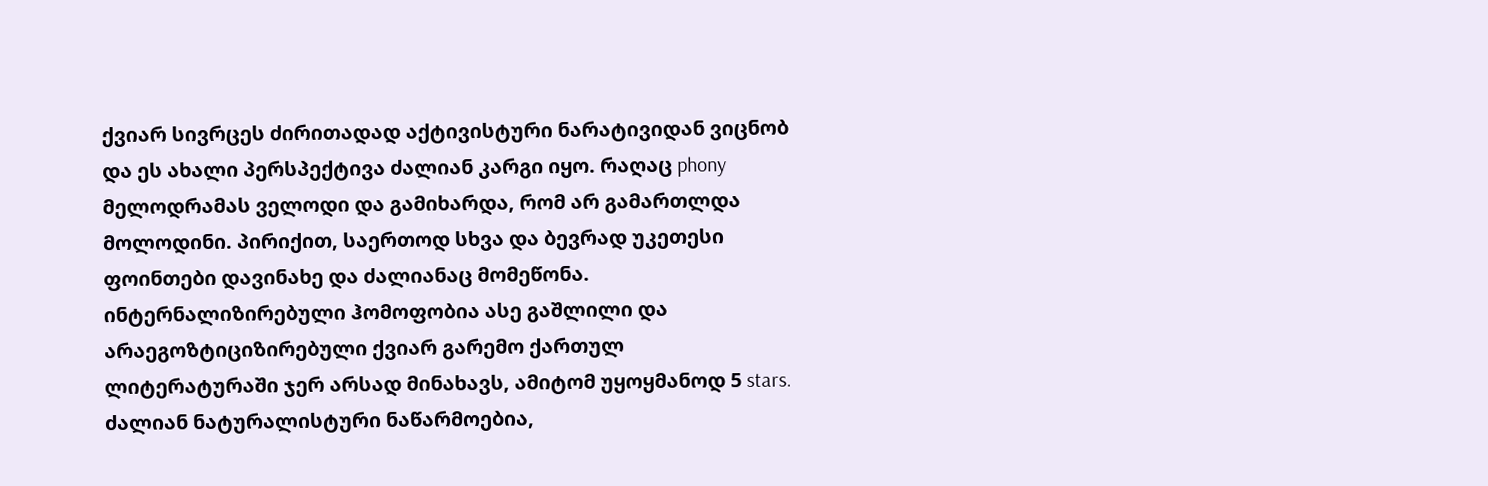ქვიარ სივრცეს ძირითადად აქტივისტური ნარატივიდან ვიცნობ და ეს ახალი პერსპექტივა ძალიან კარგი იყო. რაღაც phony მელოდრამას ველოდი და გამიხარდა, რომ არ გამართლდა მოლოდინი. პირიქით, საერთოდ სხვა და ბევრად უკეთესი ფოინთები დავინახე და ძალიანაც მომეწონა. ინტერნალიზირებული ჰომოფობია ასე გაშლილი და არაეგოზტიციზირებული ქვიარ გარემო ქართულ ლიტერატურაში ჯერ არსად მინახავს, ამიტომ უყოყმანოდ 5 stars.
ძალიან ნატურალისტური ნაწარმოებია,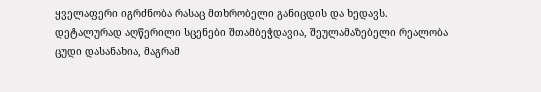ყველაფერი იგრძნობა რასაც მთხრობელი განიცდის და ხედავს. დეტალურად აღწერილი სცენები შთამბეჭდავია, შეულამაზებელი რეალობა ცუდი დასანახია, მაგრამ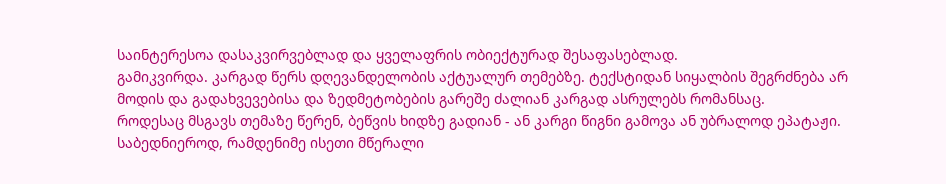საინტერესოა დასაკვირვებლად და ყველაფრის ობიექტურად შესაფასებლად.
გამიკვირდა. კარგად წერს დღევანდელობის აქტუალურ თემებზე. ტექსტიდან სიყალბის შეგრძნება არ მოდის და გადახვევებისა და ზედმეტობების გარეშე ძალიან კარგად ასრულებს რომანსაც.
როდესაც მსგავს თემაზე წერენ, ბეწვის ხიდზე გადიან - ან კარგი წიგნი გამოვა ან უბრალოდ ეპატაჟი. საბედნიეროდ, რამდენიმე ისეთი მწერალი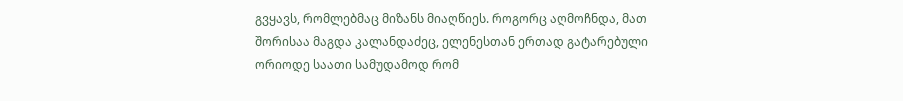გვყავს, რომლებმაც მიზანს მიაღწიეს. როგორც აღმოჩნდა, მათ შორისაა მაგდა კალანდაძეც, ელენესთან ერთად გატარებული ორიოდე საათი სამუდამოდ რომ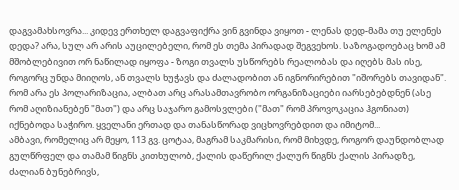დაგვამახსოვრა... კიდევ ერთხელ დაგვაფიქრა ვინ გვინდა ვიყოთ - ლენას დედ-მამა თუ ელენეს დედა? არა, სულ არ არის აუცილებელი, რომ ეს თემა პირადად შეგვეხოს. საზოგადოებაც ხომ ამ მშობლებივით ორ ნაწილად იყოფა - ზოგი თვალს უსწორებს რეალობას და იღებს მას ისე, როგორც უნდა მიიღოს, ან თვალს ხუჭავს და ძალადობით ან იგნორირებით "იშორებს თავიდან". რომ არა ეს პოლარიზაცია, ალბათ არც არასამთავრობო ორგანიზაციები იარსებებდნენ (ასე რომ აღიზიანებენ "მათ") და არც საჯარო გამოსვლები ("მათ" რომ პროვოკაცია ჰგონიათ) იქნებოდა საჭირო. ყველანი ერთად და თანასწორად ვიცხოვრებდით და იმიტომ...
ამბავი, რომელიც არ მეყო, 113 გვ. ცოტაა, მაგრამ საკმარისი, რომ მიხვდე, როგორ დაუნდობლად გულწრფელ და თამამ წიგნს კითხულობ, ქალის დაწერილ ქალურ წიგნს ქალის პირადზე, ძალიან ბუნებრივს,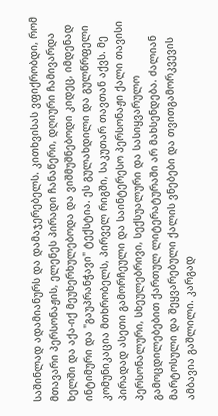საშინლად ადამიანურს და დამაჯერებელს. კითხვისას ვფიქრობდი, რომ მთავარი პერსონაჟის, ელენეს პირადი ჩანაწერი, დღიური ჩამივარდა ხელში და აქა-იქ მეუხერხულებოდა და ვიშმუშნებოდი კიდეც, იმდენად ინტიმური და "გაუპრანჭავი" ტექსტია. ეს გულახდილი და გულწრფელი კომუნიკაცია მთხრობელს, პირველ რიგში, საკუთარ თავთან აქვს. მე პირადად ასეთი გამორჩეული და საინტერესო პერსონაჟი ქალი თავისი პერსონალური, სხეულებრივი, სექსუალური და სასიყვარულო გამოცდილებებით ქართულ ლიტერატურაში არ მახსენდება. ძალიან მარტოსული და შეყვარებული ქალის ვნებები და თვითგამორკვევის ამბავია გაშლილი. კარგად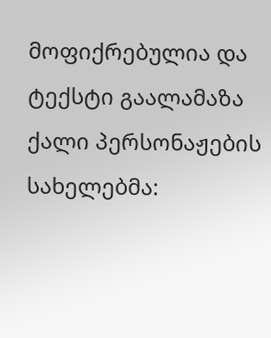მოფიქრებულია და ტექსტი გაალამაზა ქალი პერსონაჟების სახელებმა: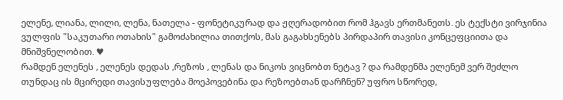ელენე, ლიანა, ლილი, ლენა, ნათელა - ფონეტიკურად და ჟღერადობით რომ ჰგავს ერთმანეთს. ეს ტექსტი ვირჯინია ვულფის "საკუთარი ოთახის" გამოძახილია თითქოს, მას გაგახსენებს პირდაპირ თავისი კონცეფციითა და მნიშვნელობით. ♥
რამდენ ელენეს , ელენეს დედას ,რეზოს , ლენას და ნიკოს ვიცნობთ ნეტავ ? და რამდენმა ელენემ ვერ შეძლო თუნდაც ის მცირედი თავისუფლება მოეპოვებინა და რეზოებთან დარჩნენ? უფრო სწორედ,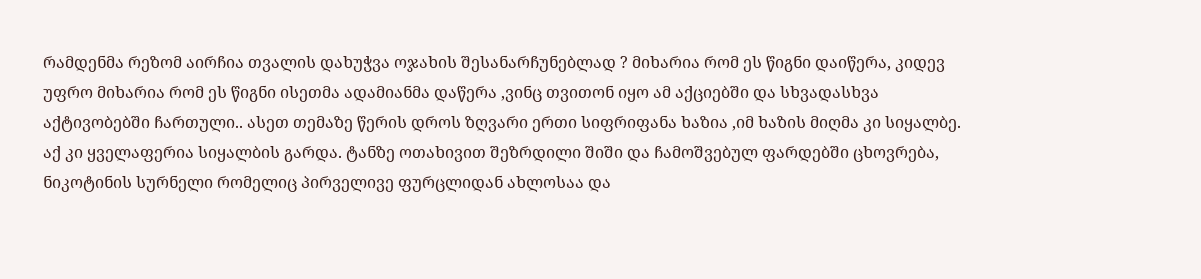რამდენმა რეზომ აირჩია თვალის დახუჭვა ოჯახის შესანარჩუნებლად ? მიხარია რომ ეს წიგნი დაიწერა, კიდევ უფრო მიხარია რომ ეს წიგნი ისეთმა ადამიანმა დაწერა ,ვინც თვითონ იყო ამ აქციებში და სხვადასხვა აქტივობებში ჩართული.. ასეთ თემაზე წერის დროს ზღვარი ერთი სიფრიფანა ხაზია ,იმ ხაზის მიღმა კი სიყალბე. აქ კი ყველაფერია სიყალბის გარდა. ტანზე ოთახივით შეზრდილი შიში და ჩამოშვებულ ფარდებში ცხოვრება, ნიკოტინის სურნელი რომელიც პირველივე ფურცლიდან ახლოსაა და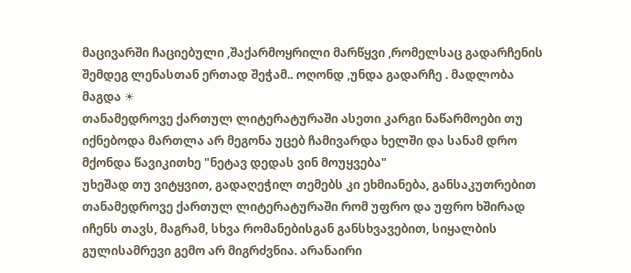მაცივარში ჩაციებული ,შაქარმოყრილი მარწყვი ,რომელსაც გადარჩენის შემდეგ ლენასთან ერთად შეჭამ.. ოღონდ ,უნდა გადარჩე . მადლობა მაგდა ☀
თანამედროვე ქართულ ლიტერატურაში ასეთი კარგი ნაწარმოები თუ იქნებოდა მართლა არ მეგონა უცებ ჩამივარდა ხელში და სანამ დრო მქონდა წავიკითხე "ნეტავ დედას ვინ მოუყვება"
უხეშად თუ ვიტყვით, გადაღეჭილ თემებს კი ეხმიანება, განსაკუთრებით თანამედროვე ქართულ ლიტერატურაში რომ უფრო და უფრო ხშირად იჩენს თავს, მაგრამ, სხვა რომანებისგან განსხვავებით, სიყალბის გულისამრევი გემო არ მიგრძვნია. არანაირი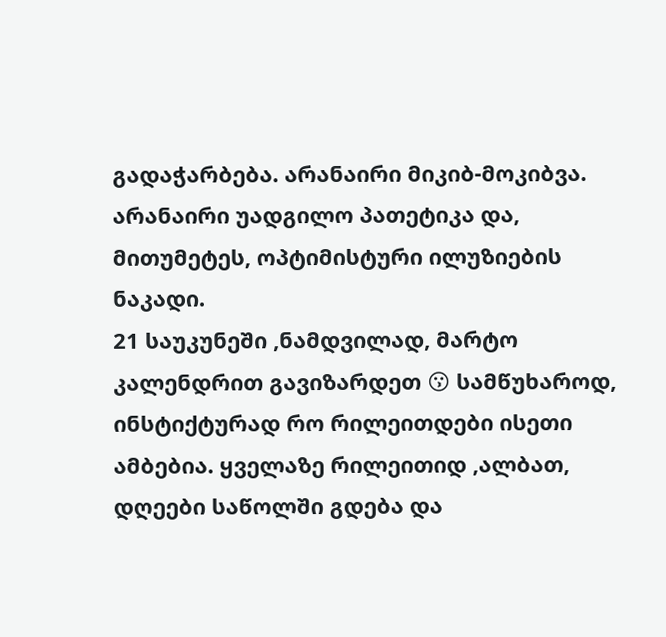გადაჭარბება. არანაირი მიკიბ-მოკიბვა. არანაირი უადგილო პათეტიკა და, მითუმეტეს, ოპტიმისტური ილუზიების ნაკადი.
21 საუკუნეში ,ნამდვილად, მარტო კალენდრით გავიზარდეთ 😗 სამწუხაროდ, ინსტიქტურად რო რილეითდები ისეთი ამბებია. ყველაზე რილეითიდ ,ალბათ, დღეები საწოლში გდება და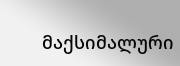მაქსიმალური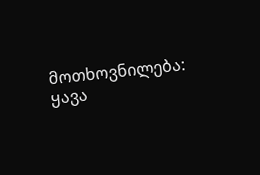მოთხოვნილება: ყავა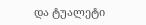და ტუალეტი